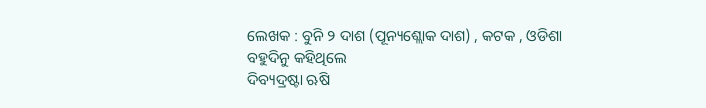ଲେଖକ : ବୁନି ୨ ଦାଶ (ପୂନ୍ୟଶ୍ଲୋକ ଦାଶ) , କଟକ , ଓଡିଶା
ବହୁଦିନୁ କହିଥିଲେ
ଦିବ୍ୟଦ୍ରଷ୍ଟା ଋଷି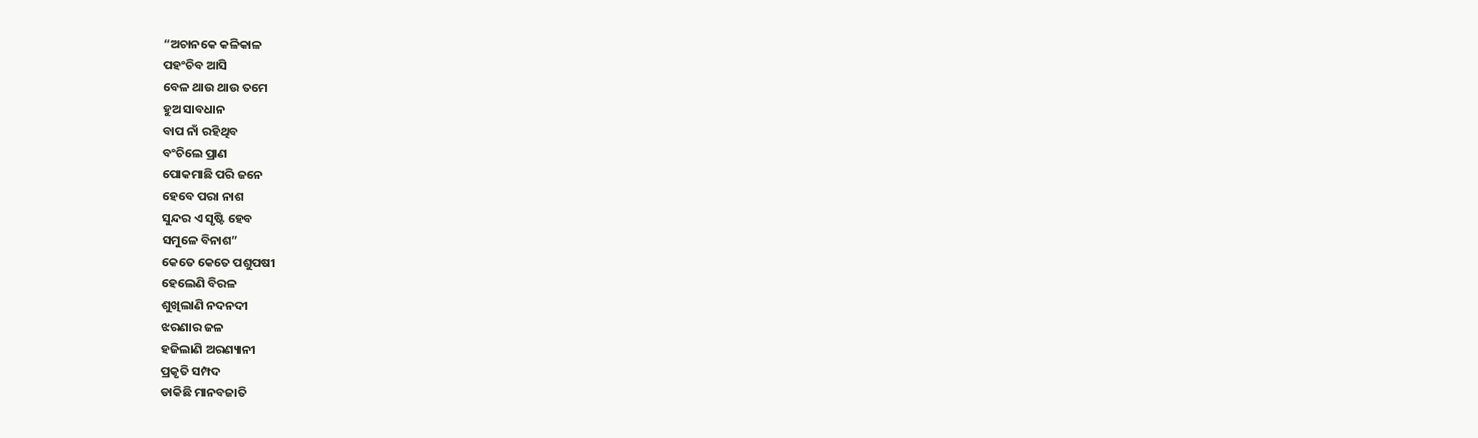“ଅଚାନକେ କଳିକାଳ
ପହଂଚିବ ଆସି
ବେଳ ଥାଉ ଥାଉ ତମେ
ହୁଅ ସାବଧାନ
ବାପ ନାଁ ରହିଥିବ
ବଂଚିଲେ ପ୍ରାଣ
ପୋକମାଛି ପରି ଜନେ
ହେବେ ପରା ନାଶ
ସୁନ୍ଦର ଏ ସୃଷ୍ଟି ହେବ
ସମୁଳେ ବିନାଶ”
କେତେ କେତେ ପଶୁପଷୀ
ହେଲେଣି ବିରଳ
ଶୁଖିଲାଣି ନଦନଦୀ
ଝରଣାର ଜଳ
ହଜିଲାଣି ଅରଣ୍ୟାନୀ
ପ୍ରକୃତି ସମ୍ପଦ
ଡାକିଛି ମାନବଜାତି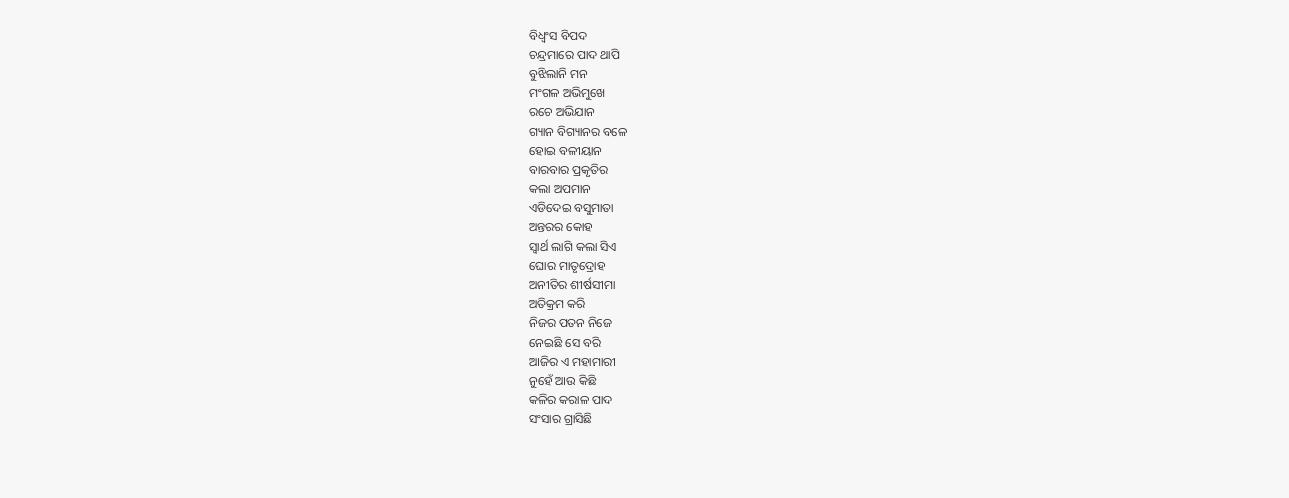ବିଧ୍ବଂସ ବିପଦ
ଚନ୍ଦ୍ରମାରେ ପାଦ ଥାପି
ବୁଝିଲାନି ମନ
ମଂଗଳ ଅଭିମୁଖେ
ରଚେ ଅଭିଯାନ
ଗ୍ୟାନ ବିଗ୍ୟାନର ବଳେ
ହୋଇ ବଳୀୟାନ
ବାରବାର ପ୍ରକୃତିର
କଲା ଅପମାନ
ଏଡିଦେଇ ବସୁମାତା
ଅନ୍ତରର କୋହ
ସ୍ବାର୍ଥ ଲାଗି କଲା ସିଏ
ଘୋର ମାତୃଦ୍ରୋହ
ଅନୀତିର ଶୀର୍ଷସୀମା
ଅତିକ୍ରମ କରି
ନିଜର ପତନ ନିଜେ
ନେଇଛି ସେ ବରି
ଆଜିର ଏ ମହାମାରୀ
ନୁହେଁ ଆଉ କିଛି
କଳିର କରାଳ ପାଦ
ସଂସାର ଗ୍ରାସିଛି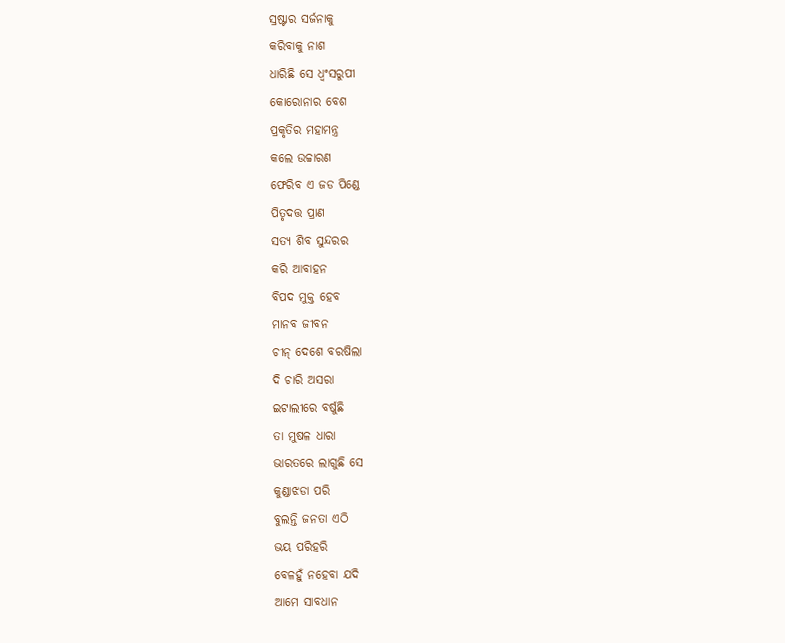ସ୍ରଷ୍ଟାର ସର୍ଜନାକୁ
କରିବାକୁ ନାଶ
ଧାରିଛି ସେ ଧ୍ବଂସରୁପୀ
କୋରୋନାର ବେଶ
ପ୍ରକୃତିର ମହାମନ୍ତ୍ର
କଲେ ଉଚ୍ଚାରଣ
ଫେରିବ ଏ ଜଡ ପିଣ୍ଡେ
ପିତୃଦତ୍ତ ପ୍ରାଣ
ସତ୍ୟ ଶିବ ସୁନ୍ଦରର
କରି ଆବାହନ
ବିପଦ ମୁକ୍ତ ହେବ
ମାନବ ଜୀବନ
ଚୀନ୍ ଦେଶେ ବରଷିଲା
ଦି ଚାରି ଅସରା
ଇଟାଲୀରେ ବର୍ଷୁଛି
ତା ମୁଷଳ ଧାରା
ଭାରତରେ ଲାଗୁଛି ସେ
କୁଣ୍ଡାଝଡା ପରି
ବୁଲନ୍ତି ଜନତା ଏଠି
ଭୟ ପରିହରି
ବେଳହୁଁ ନହେବା ଯଦି
ଆମେ ସାବଧାନ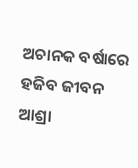ଅଚାନକ ବର୍ଷାରେ
ହଜିବ ଜୀବନ
ଆଶ୍ରା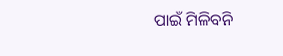ପାଇଁ ମିଳିବନି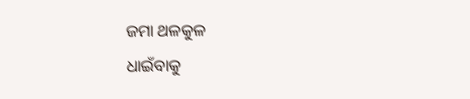ଜମା ଥଳକୁଳ
ଧାଇଁବାକୁ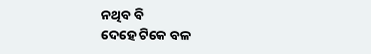ନଥିବ ବି
ଦେହେ ଟିକେ ବଳ